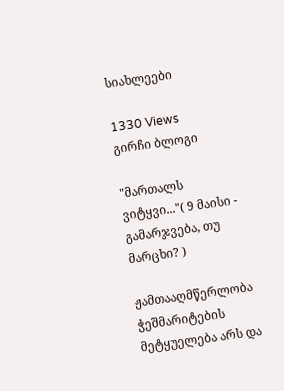სიახლეები

1330 Views
გირჩი ბლოგი

"მართალს ვიტყვი..."( 9 მაისი - გამარჯვება, თუ მარცხი? )

ჟამთააღმწერლობა ჭეშმარიტების მეტყუელება არს და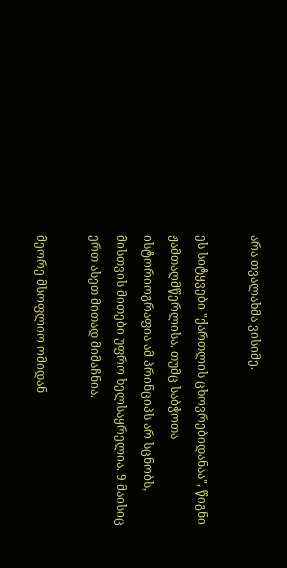არა თვალახმა ვისიმე.

ეს სიტყვები "ქართლის ცხოვრებიდანაა", წიგნი ჟამთაღმწერლისა. თუმც საბჭოთა ისტორიოგრაფია ამ პრინციპს არ სცნობს, მისთვის მითები უფრო ხელსაყრელია. 9 მაისიც ერთ ასეთ მითად მიმაჩნია.

მეორე მსოფლიო ომიდან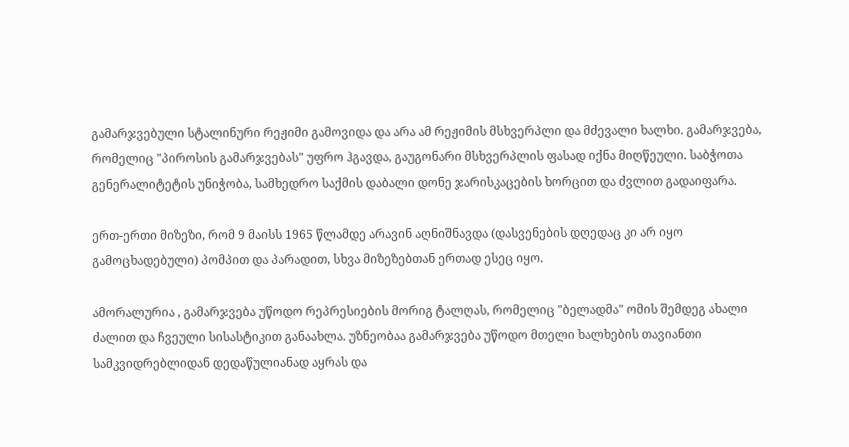გამარჯვებული სტალინური რეჟიმი გამოვიდა და არა ამ რეჟიმის მსხვერპლი და მძევალი ხალხი. გამარჯვება, რომელიც "პიროსის გამარჯვებას" უფრო ჰგავდა, გაუგონარი მსხვერპლის ფასად იქნა მიღწეული. საბჭოთა გენერალიტეტის უნიჭობა, სამხედრო საქმის დაბალი დონე ჯარისკაცების ხორცით და ძვლით გადაიფარა.

ერთ-ერთი მიზეზი, რომ 9 მაისს 1965 წლამდე არავინ აღნიშნავდა (დასვენების დღედაც კი არ იყო გამოცხადებული) პომპით და პარადით, სხვა მიზეზებთან ერთად ესეც იყო.

ამორალურია , გამარჯვება უწოდო რეპრესიების მორიგ ტალღას, რომელიც "ბელადმა" ომის შემდეგ ახალი ძალით და ჩვეული სისასტიკით განაახლა. უზნეობაა გამარჯვება უწოდო მთელი ხალხების თავიანთი სამკვიდრებლიდან დედაწულიანად აყრას და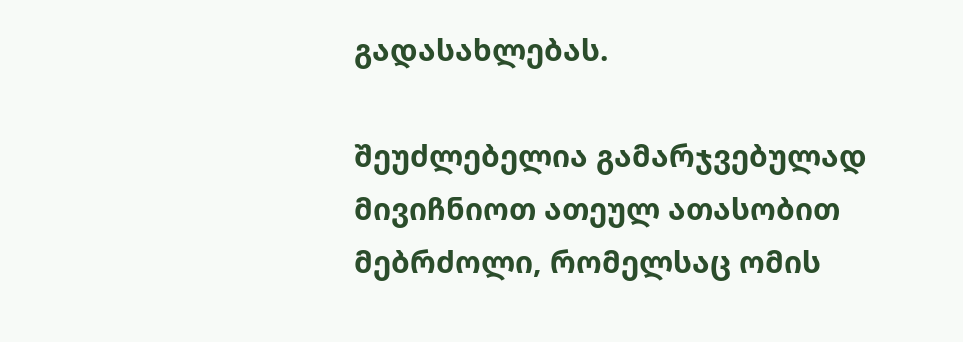გადასახლებას.

შეუძლებელია გამარჯვებულად მივიჩნიოთ ათეულ ათასობით მებრძოლი, რომელსაც ომის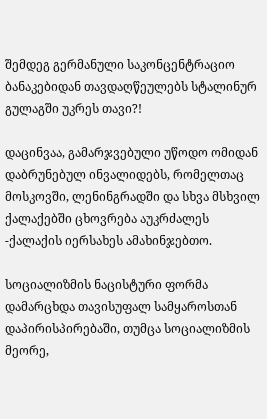შემდეგ გერმანული საკონცენტრაციო ბანაკებიდან თავდაღწეულებს სტალინურ გულაგში უკრეს თავი?!

დაცინვაა, გამარჯვებული უწოდო ომიდან დაბრუნებულ ინვალიდებს, რომელთაც მოსკოვში, ლენინგრადში და სხვა მსხვილ ქალაქებში ცხოვრება აუკრძალეს -ქალაქის იერსახეს ამახინჯებთო.

სოციალიზმის ნაცისტური ფორმა დამარცხდა თავისუფალ სამყაროსთან დაპირისპირებაში, თუმცა სოციალიზმის მეორე,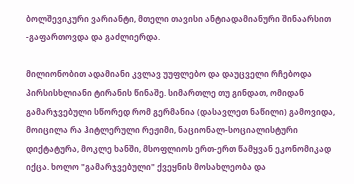ბოლშევიკური ვარიანტი, მთელი თავისი ანტიადამიანური შინაარსით -გაფართოვდა და გაძლიერდა.

მილიონობით ადამიანი კვლავ უუფლებო და დაუცველი რჩებოდა პირსისხლიანი ტირანის წინაშე. სიმართლე თუ გინდათ, ომიდან გამარჯვებული სწორედ რომ გერმანია (დასავლეთ ნაწილი) გამოვიდა, მოიცილა რა ჰიტლერული რეჟიმი, ნაციონალ-სოციალისტური დიქტატურა, მოკლე ხანში, მსოფლიოს ერთ-ერთ წამყვან ეკონომიკად იქცა. ხოლო "გამარჯვებული" ქვეყნის მოსახლეობა და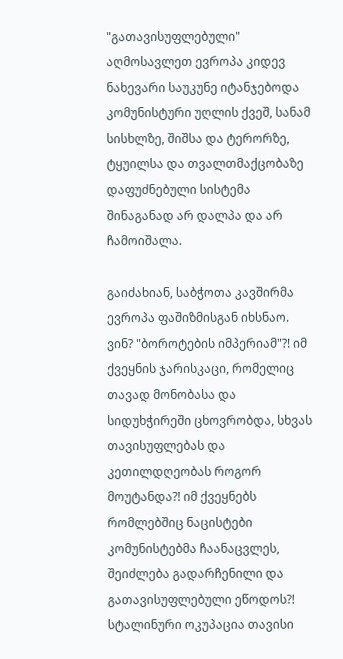"გათავისუფლებული" აღმოსავლეთ ევროპა კიდევ ნახევარი საუკუნე იტანჯებოდა კომუნისტური უღლის ქვეშ, სანამ სისხლზე, შიშსა და ტერორზე, ტყუილსა და თვალთმაქცობაზე დაფუძნებული სისტემა შინაგანად არ დალპა და არ ჩამოიშალა.

გაიძახიან, საბჭოთა კავშირმა ევროპა ფაშიზმისგან იხსნაო. ვინ? "ბოროტების იმპერიამ"?! იმ ქვეყნის ჯარისკაცი, რომელიც თავად მონობასა და სიდუხჭირეში ცხოვრობდა, სხვას თავისუფლებას და კეთილდღეობას როგორ მოუტანდა?! იმ ქვეყნებს რომლებშიც ნაცისტები კომუნისტებმა ჩაანაცვლეს, შეიძლება გადარჩენილი და გათავისუფლებული ეწოდოს?!  სტალინური ოკუპაცია თავისი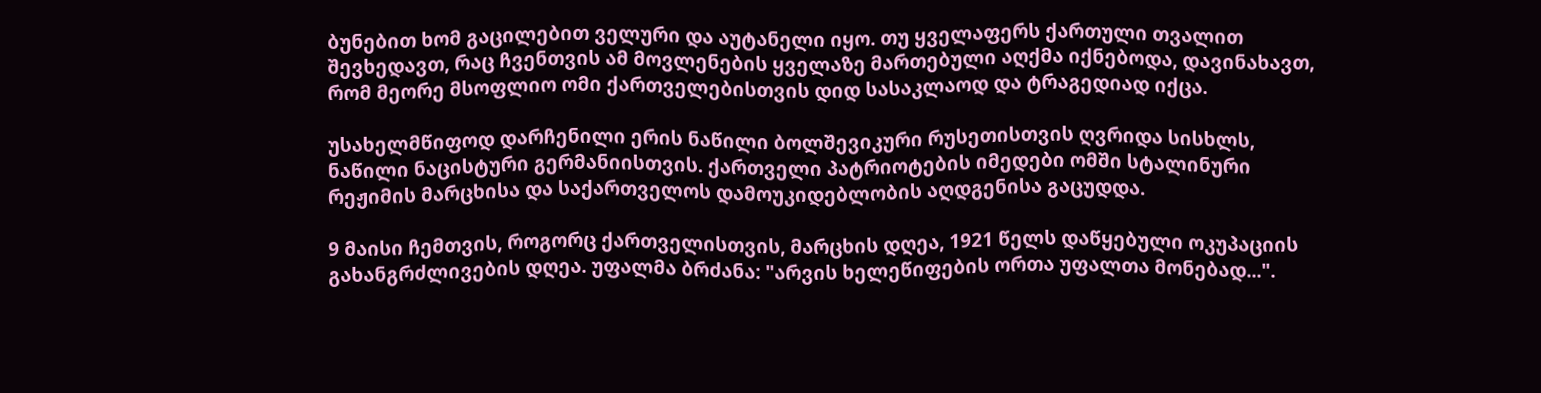ბუნებით ხომ გაცილებით ველური და აუტანელი იყო. თუ ყველაფერს ქართული თვალით შევხედავთ, რაც ჩვენთვის ამ მოვლენების ყველაზე მართებული აღქმა იქნებოდა, დავინახავთ, რომ მეორე მსოფლიო ომი ქართველებისთვის დიდ სასაკლაოდ და ტრაგედიად იქცა.

უსახელმწიფოდ დარჩენილი ერის ნაწილი ბოლშევიკური რუსეთისთვის ღვრიდა სისხლს, ნაწილი ნაცისტური გერმანიისთვის. ქართველი პატრიოტების იმედები ომში სტალინური რეჟიმის მარცხისა და საქართველოს დამოუკიდებლობის აღდგენისა გაცუდდა.

9 მაისი ჩემთვის, როგორც ქართველისთვის, მარცხის დღეა, 1921 წელს დაწყებული ოკუპაციის გახანგრძლივების დღეა. უფალმა ბრძანა: "არვის ხელეწიფების ორთა უფალთა მონებად...".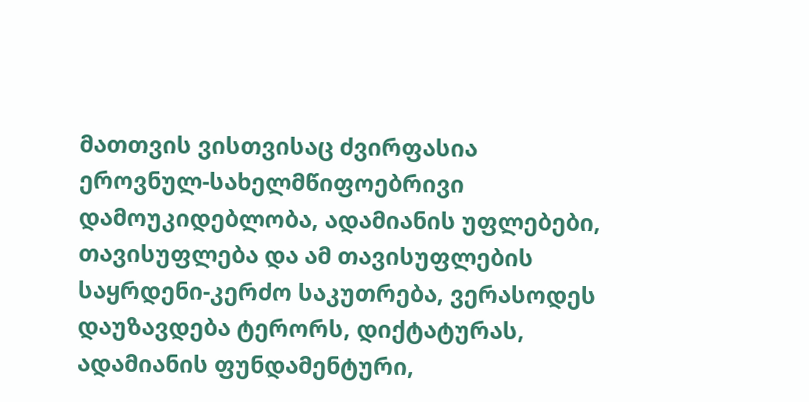მათთვის ვისთვისაც ძვირფასია ეროვნულ-სახელმწიფოებრივი დამოუკიდებლობა, ადამიანის უფლებები, თავისუფლება და ამ თავისუფლების საყრდენი-კერძო საკუთრება, ვერასოდეს დაუზავდება ტერორს, დიქტატურას, ადამიანის ფუნდამენტური,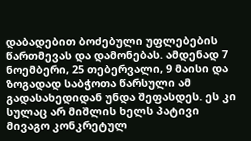დაბადებით ბოძებული უფლებების წართმევას და დამონებას. ამდენად 7 ნოემბერი, 25 თებერვალი, 9 მაისი და ზოგადად საბჭოთა წარსული ამ გადასახედიდან უნდა შეფასდეს. ეს კი სულაც არ მიშლის ხელს პატივი მივაგო კონკრეტულ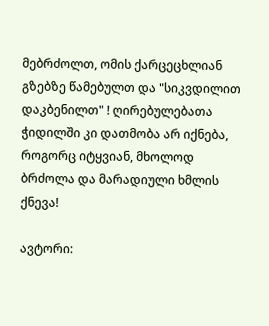მებრძოლთ, ომის ქარცეცხლიან გზებზე წამებულთ და "სიკვდილით დაკბენილთ" ! ღირებულებათა ჭიდილში კი დათმობა არ იქნება, როგორც იტყვიან, მხოლოდ ბრძოლა და მარადიული ხმლის ქნევა!

ავტორი: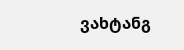ვახტანგ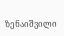ზენაიშვილი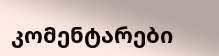კომენტარები